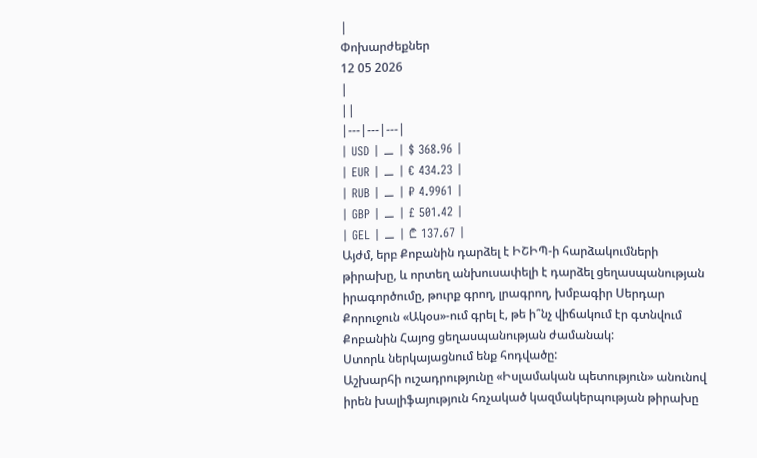|
Փոխարժեքներ
12 05 2026
|
||
|---|---|---|
| USD | ⚊ | $ 368.96 |
| EUR | ⚊ | € 434.23 |
| RUB | ⚊ | ₽ 4.9961 |
| GBP | ⚊ | £ 501.42 |
| GEL | ⚊ | ₾ 137.67 |
Այժմ, երբ Քոբանին դարձել է ԻՇԻՊ-ի հարձակումների թիրախը, և որտեղ անխուսափելի է դարձել ցեղասպանության իրագործումը, թուրք գրող, լրագրող, խմբագիր Սերդար Քորուջուն «Ակօս»-ում գրել է, թե ի՞նչ վիճակում էր գտնվում Քոբանին Հայոց ցեղասպանության ժամանակ:
Ստորև ներկայացնում ենք հոդվածը:
Աշխարհի ուշադրությունը «Իսլամական պետություն» անունով իրեն խալիֆայություն հռչակած կազմակերպության թիրախը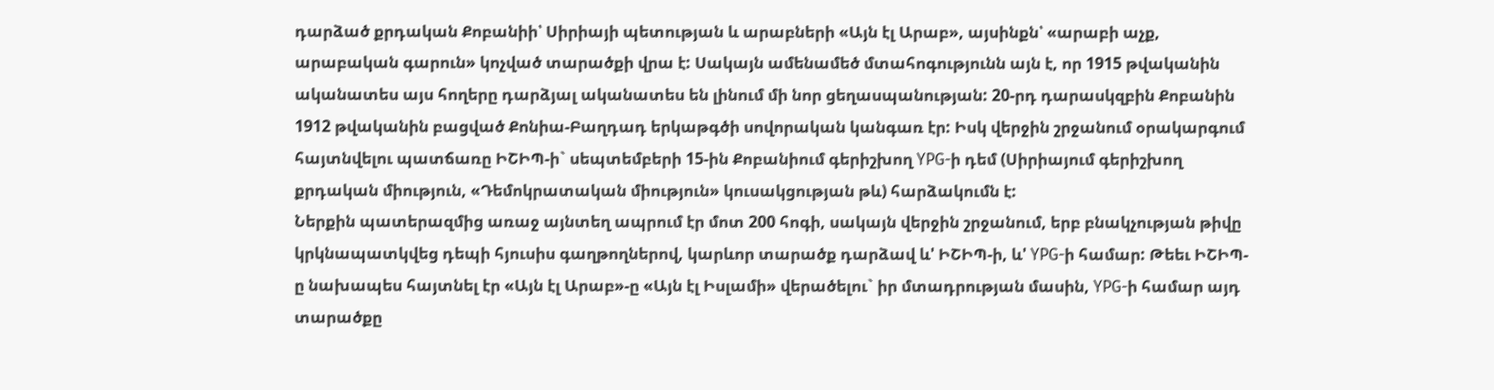դարձած քրդական Քոբանիի՝ Սիրիայի պետության և արաբների «Այն էլ Արաբ», այսինքն՝ «արաբի աչք, արաբական գարուն» կոչված տարածքի վրա է: Սակայն ամենամեծ մտահոգությունն այն է, որ 1915 թվականին ականատես այս հողերը դարձյալ ականատես են լինում մի նոր ցեղասպանության: 20-րդ դարասկզբին Քոբանին 1912 թվականին բացված Քոնիա-Բաղդադ երկաթգծի սովորական կանգառ էր: Իսկ վերջին շրջանում օրակարգում հայտնվելու պատճառը ԻՇԻՊ-ի` սեպտեմբերի 15-ին Քոբանիում գերիշխող YPG-ի դեմ (Սիրիայում գերիշխող քրդական միություն, «Դեմոկրատական միություն» կուսակցության թև) հարձակումն է:
Ներքին պատերազմից առաջ այնտեղ ապրում էր մոտ 200 հոգի, սակայն վերջին շրջանում, երբ բնակչության թիվը կրկնապատկվեց դեպի հյուսիս գաղթողներով, կարևոր տարածք դարձավ և' ԻՇԻՊ-ի, և' YPG-ի համար: Թեեւ ԻՇԻՊ-ը նախապես հայտնել էր «Այն էլ Արաբ»-ը «Այն էլ Իսլամի» վերածելու` իր մտադրության մասին, YPG-ի համար այդ տարածքը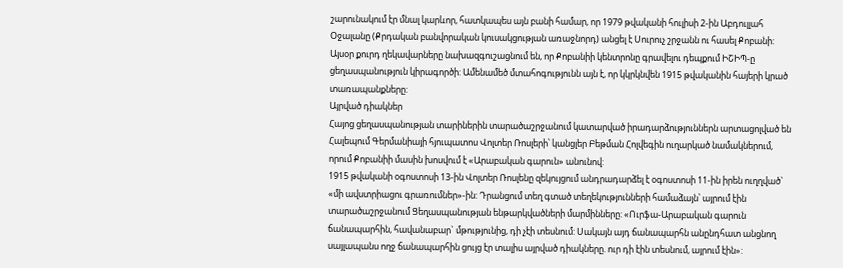շարունակում էր մնալ կարևոր, հատկապես այն բանի համար, որ 1979 թվականի հուլիսի 2-ին Աբդուլլահ Օջալանը (Քրդական բանվորական կուսակցության առաջնորդ) անցել է Սուրուչ շրջանն ու հասել Քոբանի:
Այսօր քուրդ ղեկավարները նախազգուշացնում են, որ Քոբանիի կենտրոնը գրավելու դեպքում ԻՇԻՊ-ը ցեղասպանություն կիրագործի: Ամենամեծ մտահոգությունն այն է, որ կկրկնվեն 1915 թվականին հայերի կրած տառապանքները:
Այրված դիակներ
Հայոց ցեղասպանության տարիներին տարածաշրջանում կատարված իրադարձություններն արտացոլված են Հալեպում Գերմանիայի հյուպատոս Վոլտեր Ռոսլերի՝ կանցլեր Բեթման Հոլվեգին ուղարկած նամակներում, որում Քոբանիի մասին խոսվում է «Արաբական գարուն» անունով:
1915 թվականի օգոստոսի 13-ին Վոլտեր Ռոսլենը զեկույցում անդրադարձել է օգոստոսի 11-ին իրեն ուղղված` «մի ավստրիացու գրառումներ»-ին: Դրանցում տեղ գտած տեղեկությունների համաձայն՝ այրում էին տարածաշրջանում Ցեղասպանության ենթարկվածների մարմինները: «Ուրֆա-Արաբական գարուն ճանապարհին, հավանաբար` մթությունից, դի չէի տեսնում: Սակայն այդ ճանապարհն անընդհատ անցնող սայլապանս ողջ ճանապարհին ցույց էր տալիս այրված դիակները. ուր դի էին տեսնում, այրում էին»: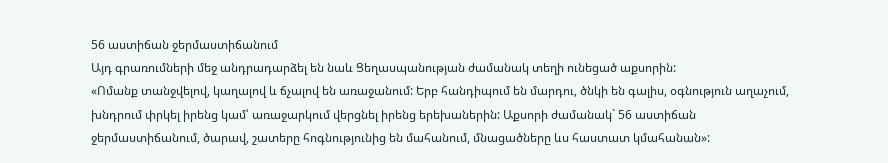56 աստիճան ջերմաստիճանում
Այդ գրառումների մեջ անդրադարձել են նաև Ցեղասպանության ժամանակ տեղի ունեցած աքսորին:
«Ոմանք տանջվելով, կաղալով և ճչալով են առաջանում: Երբ հանդիպում են մարդու, ծնկի են գալիս, օգնություն աղաչում, խնդրում փրկել իրենց կամ՝ առաջարկում վերցնել իրենց երեխաներին: Աքսորի ժամանակ` 56 աստիճան ջերմաստիճանում, ծարավ, շատերը հոգնությունից են մահանում, մնացածները ևս հաստատ կմահանան»: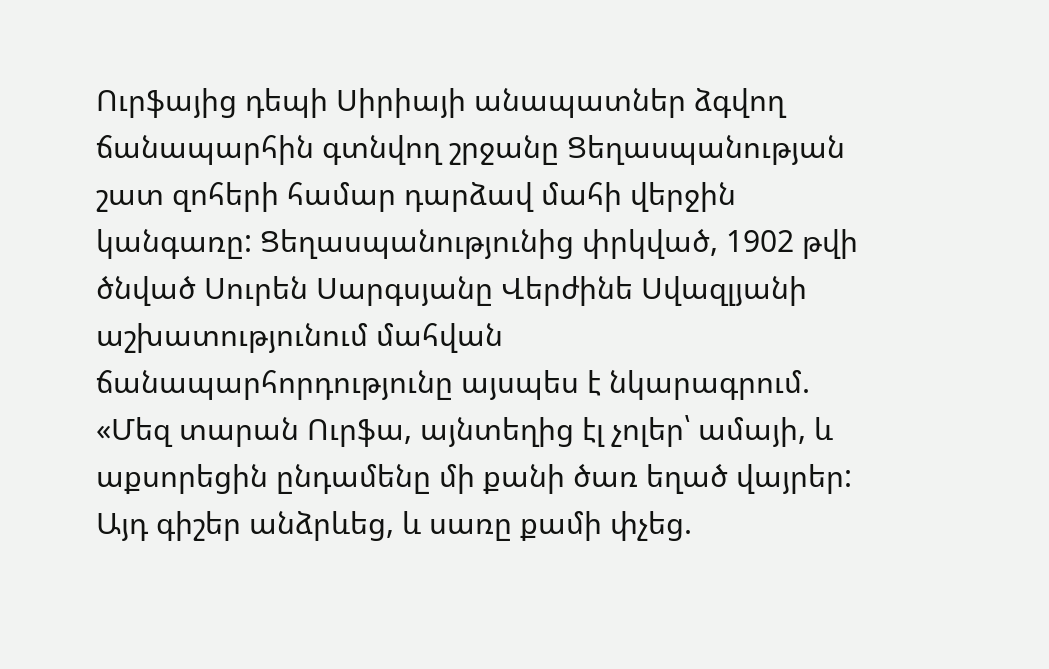Ուրֆայից դեպի Սիրիայի անապատներ ձգվող ճանապարհին գտնվող շրջանը Ցեղասպանության շատ զոհերի համար դարձավ մահի վերջին կանգառը: Ցեղասպանությունից փրկված, 1902 թվի ծնված Սուրեն Սարգսյանը Վերժինե Սվազլյանի աշխատությունում մահվան ճանապարհորդությունը այսպես է նկարագրում. «Մեզ տարան Ուրֆա, այնտեղից էլ չոլեր՝ ամայի, և աքսորեցին ընդամենը մի քանի ծառ եղած վայրեր: Այդ գիշեր անձրևեց, և սառը քամի փչեց.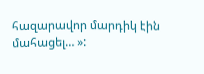հազարավոր մարդիկ էին մահացել… »: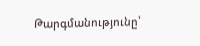Թարգմանությունը՝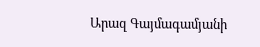Արազ Գայմագամյանի